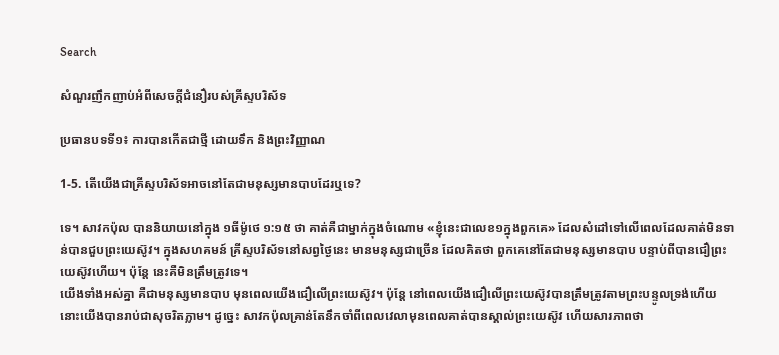Search

សំណួរញឹកញាប់អំពីសេចក្តីជំនឿរបស់គ្រីស្ទបរិស័ទ

ប្រធានបទទី១៖ ការបានកើតជាថ្មី ដោយទឹក និងព្រះវិញ្ញាណ

1-5. តើយើងជាគ្រីស្ទបរិស័ទអាចនៅតែជាមនុស្សមានបាបដែរឬទេ?

ទេ។ សាវកប៉ុល បាននិយាយនៅក្នុង ១ធីម៉ូថេ ១:១៥ ថា គាត់គឺជាម្នាក់ក្នុងចំណោម «ខ្ញុំនេះជាលេខ១ក្នុងពួកគេ» ដែលសំដៅទៅលើពេលដែលគាត់មិនទាន់បានជួបព្រះយេស៊ូវ។ ក្នុងសហគមន៍ គ្រីស្ទបរិស័ទនៅសព្វថ្ងៃនេះ មានមនុស្សជាច្រើន ដែលគិតថា ពួកគេនៅតែជាមនុស្សមានបាប បន្ទាប់ពីបានជឿព្រះយេស៊ូវហើយ។ ប៉ុន្តែ នេះគឺមិនត្រឹមត្រូវទេ។
យើងទាំងអស់គ្នា គឺជាមនុស្សមានបាប មុនពេលយើងជឿលើព្រះយេស៊ូវ។ ប៉ុន្តែ នៅពេលយើងជឿលើព្រះយេស៊ូវបានត្រឹមត្រូវតាមព្រះបន្ទូលទ្រង់ហើយ នោះយើងបានរាប់ជាសុចរិតភ្លាម។ ដូច្នេះ សាវកប៉ុលគ្រាន់តែនឹកចាំពីពេលវេលាមុនពេលគាត់បានស្គាល់ព្រះយេស៊ូវ ហើយសារភាពថា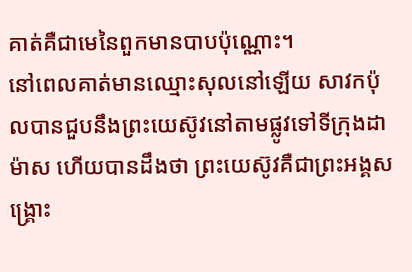គាត់គឺជាមេនៃពួកមានបាបប៉ុណ្ណោះ។
នៅពេលគាត់មានឈ្មោះសុលនៅឡើយ សាវកប៉ុលបានជួបនឹងព្រះយេស៊ូវនៅតាមផ្លូវទៅទីក្រុងដាម៉ាស ហើយបានដឹងថា ព្រះយេស៊ូវគឺជាព្រះអង្គសង្រ្គោះ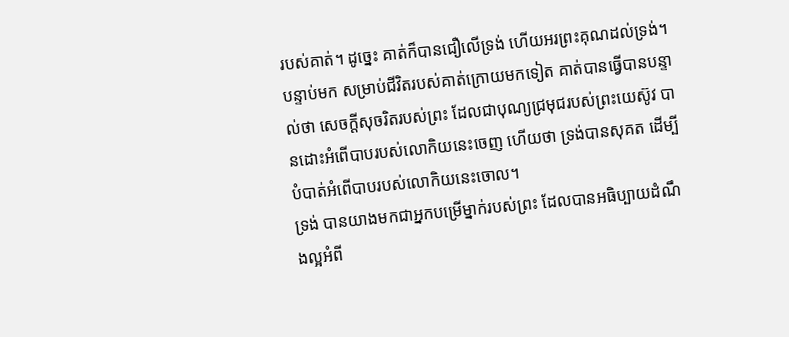របស់គាត់។ ដូច្នេះ គាត់ក៏បានជឿលើទ្រង់ ហើយអរព្រះគុណដល់ទ្រង់។ បន្ទាប់មក សម្រាប់ជីវិតរបស់គាត់ក្រោយមកទៀត គាត់បានធ្វើបានបន្ទាល់ថា សេចក្តីសុចរិតរបស់ព្រះ ដែលជាបុណ្យជ្រមុជរបស់ព្រះយេស៊ូវ បានដោះអំពើបាបរបស់លោកិយនេះចេញ ហើយថា ទ្រង់បានសុគត ដើម្បីបំបាត់អំពើបាបរបស់លោកិយនេះចោល។
ទ្រង់ បានយាងមកជាអ្នកបម្រើម្នាក់របស់ព្រះ ដែលបានអធិប្បាយដំណឹងល្អអំពី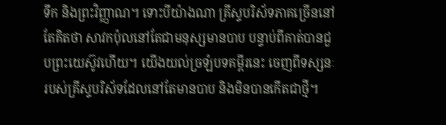ទឹក និងព្រះវិញ្ញាណ។ ទោះបីយ៉ាងណា គ្រីស្ទបរិស័ទភាគច្រើននៅតែគិតថា សាវកប៉ុលនៅតែជាមនុស្សមានបាប បន្ទាប់ពីគាត់បានជួបព្រះយេស៊ូវហើយ។ យើងយល់ច្រឡំបទគម្ពីរនេះ ចេញពីទស្សនៈរបស់គ្រីស្ទបរិស័ទដែលនៅតែមានបាប និងមិនបានកើតជាថ្មី។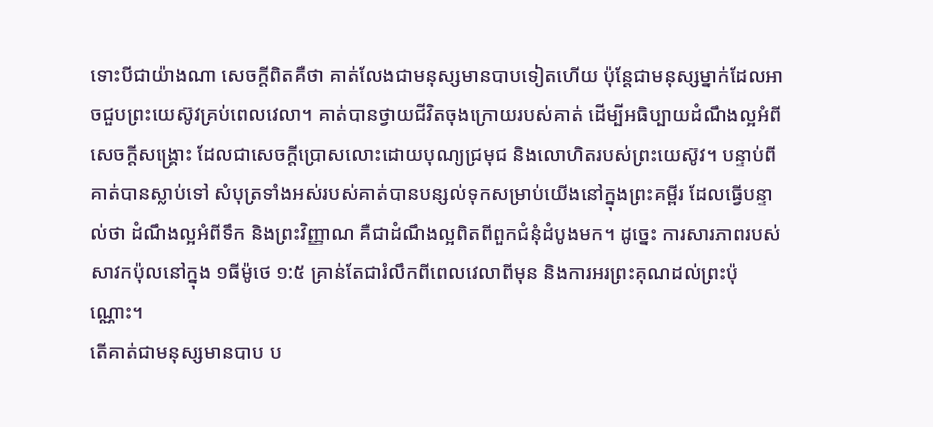ទោះបីជាយ៉ាងណា សេចក្តីពិតគឺថា គាត់លែងជាមនុស្សមានបាបទៀតហើយ ប៉ុន្តែជាមនុស្សម្នាក់ដែលអាចជួបព្រះយេស៊ូវគ្រប់ពេលវេលា។ គាត់បានថ្វាយជីវិតចុងក្រោយរបស់គាត់ ដើម្បីអធិប្បាយដំណឹងល្អអំពីសេចក្តីសង្រ្គោះ ដែលជាសេចក្តីប្រោសលោះដោយបុណ្យជ្រមុជ និងលោហិតរបស់ព្រះយេស៊ូវ។ បន្ទាប់ពីគាត់បានស្លាប់ទៅ សំបុត្រទាំងអស់របស់គាត់បានបន្សល់ទុកសម្រាប់យើងនៅក្នុងព្រះគម្ពីរ ដែលធ្វើបន្ទាល់ថា ដំណឹងល្អអំពីទឹក និងព្រះវិញ្ញាណ គឺជាដំណឹងល្អពិតពីពួកជំនុំដំបូងមក។ ដូច្នេះ ការសារភាពរបស់សាវកប៉ុលនៅក្នុង ១ធីម៉ូថេ ១:៥ គ្រាន់តែជារំលឹកពីពេលវេលាពីមុន និងការអរព្រះគុណដល់ព្រះប៉ុណ្ណោះ។
តើគាត់ជាមនុស្សមានបាប ប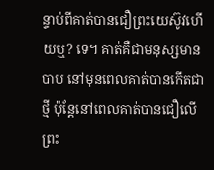ន្ទាប់ពីគាត់បានជឿព្រះយេស៊ូវហើយឬ? ទេ។ គាត់គឺជាមនុស្សមានបាប នៅមុនពេលគាត់បានកើតជាថ្មី ប៉ុន្តែនៅពេលគាត់បានជឿលើព្រះ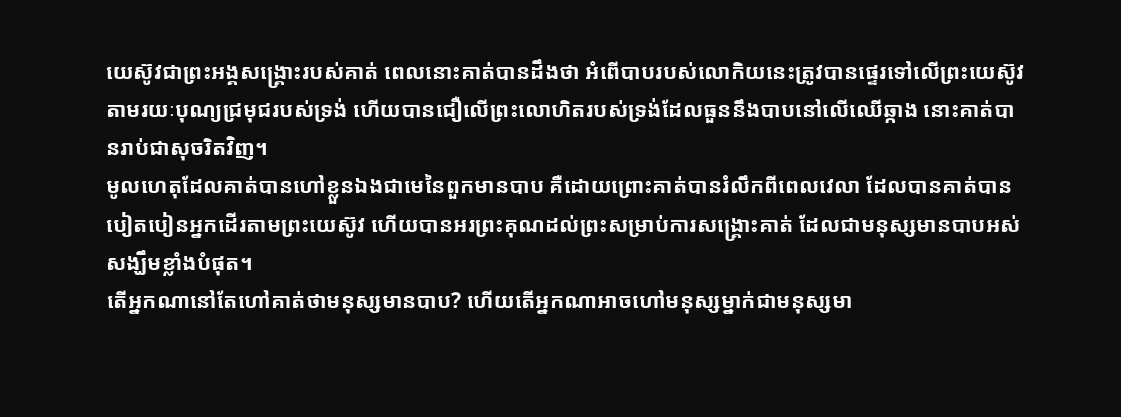យេស៊ូវជាព្រះអង្គសង្រ្គោះរបស់គាត់ ពេលនោះគាត់បានដឹងថា អំពើបាបរបស់លោកិយនេះត្រូវបានផ្ទេរទៅលើព្រះយេស៊ូវ តាមរយៈបុណ្យជ្រមុជរបស់ទ្រង់ ហើយបានជឿលើព្រះលោហិតរបស់ទ្រង់ដែលធួននឹងបាបនៅលើឈើឆ្កាង នោះគាត់បានរាប់ជាសុចរិតវិញ។
មូលហេតុដែលគាត់បានហៅខ្លួនឯងជាមេនៃពួកមានបាប គឺដោយព្រោះគាត់បានរំលឹកពីពេលវេលា ដែលបានគាត់បានបៀតបៀនអ្នកដើរតាមព្រះយេស៊ូវ ហើយបានអរព្រះគុណដល់ព្រះសម្រាប់ការសង្រ្គោះគាត់ ដែលជាមនុស្សមានបាបអស់សង្ឃឹមខ្លាំងបំផុត។
តើអ្នកណានៅតែហៅគាត់ថាមនុស្សមានបាប? ហើយតើអ្នកណាអាចហៅមនុស្សម្នាក់ជាមនុស្សមា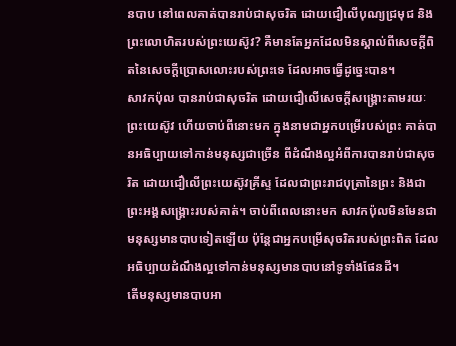នបាប នៅពេលគាត់បានរាប់ជាសុចរិត ដោយជឿលើបុណ្យជ្រមុជ និងព្រះលោហិតរបស់ព្រះយេស៊ូវ? គឺមានតែអ្នកដែលមិនស្គាល់ពីសេចក្តីពិតនៃសេចក្តីប្រោសលោះរបស់ព្រះទេ ដែលអាចធ្វើដូច្នេះបាន។
សាវកប៉ុល បានរាប់ជាសុចរិត ដោយជឿលើសេចក្តីសង្រ្គោះតាមរយៈព្រះយេស៊ូវ ហើយចាប់ពីនោះមក ក្នុងនាមជាអ្នកបម្រើរបស់ព្រះ គាត់បានអធិប្បាយទៅកាន់មនុស្សជាច្រើន ពីដំណឹងល្អអំពីការបានរាប់ជាសុចរិត ដោយជឿលើព្រះយេស៊ូវគ្រីស្ទ ដែលជាព្រះរាជបុត្រានៃព្រះ និងជាព្រះអង្គសង្រ្គោះរបស់គាត់។ ចាប់ពីពេលនោះមក សាវកប៉ុលមិនមែនជាមនុស្សមានបាបទៀតឡើយ ប៉ុន្តែជាអ្នកបម្រើសុចរិតរបស់ព្រះពិត ដែលអធិប្បាយដំណឹងល្អទៅកាន់មនុស្សមានបាបនៅទូទាំងផែនដី។
តើមនុស្សមានបាបអា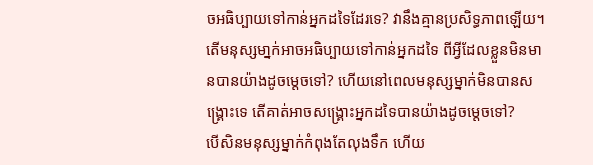ចអធិប្បាយទៅកាន់អ្នកដទៃដែរទេ? វានឹងគ្មានប្រសិទ្ធភាពឡើយ។ តើមនុស្សមា្នក់អាចអធិប្បាយទៅកាន់អ្នកដទៃ ពីអ្វីដែលខ្លួនមិនមានបានយ៉ាងដូចម្តេចទៅ? ហើយនៅពេលមនុស្សម្នាក់មិនបានសង្គ្រោះទេ តើគាត់អាចសង្រ្គោះអ្នកដទៃបានយ៉ាងដូចម្តេចទៅ?
បើសិនមនុស្សម្នាក់កំពុងតែលុងទឹក ហើយ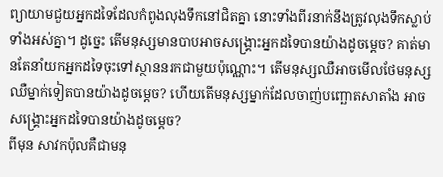ព្យាយាមជួយអ្នកដទៃដែលកំពូងលុងទឹកនៅជិតគ្នា នោះទាំងពីរនាក់នឹងត្រូវលុងទឹកស្លាប់ទាំងអស់គ្នា។ ដូច្នេះ តើមនុស្សមានបាបអាចសង្រ្គោះអ្នកដទៃបានយ៉ាងដូចម្តេច? គាត់មានតែនាំយកអ្នកដទៃចុះទៅស្ថាននរកជាមួយប៉ុណ្ណោះ។ តើមនុស្សឈឺអាចមើលថែមនុស្សឈឺម្នាក់ទៀតបានយ៉ាងដូចម្តេច? ហើយតើមនុស្សម្នាក់ដែលចាញ់បញ្ឆោតសាតាំង អាចសង្រ្គោះអ្នកដទៃបានយ៉ាងដូចម្តេច?
ពីមុន សាវកប៉ុលគឺជាមនុ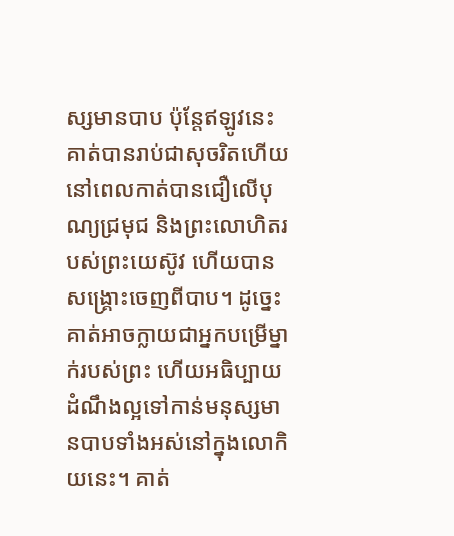ស្សមានបាប ប៉ុន្តែឥឡូវនេះ គាត់បានរាប់ជាសុចរិតហើយ នៅពេលកាត់បានជឿលើបុណ្យជ្រមុជ និងព្រះលោហិតរបស់ព្រះយេស៊ូវ ហើយបានសង្រ្គោះចេញពីបាប។ ដូច្នេះ គាត់អាចក្លាយជាអ្នកបម្រើម្នាក់របស់ព្រះ ហើយអធិប្បាយដំណឹងល្អទៅកាន់មនុស្សមានបាបទាំងអស់នៅក្នុងលោកិយនេះ។ គាត់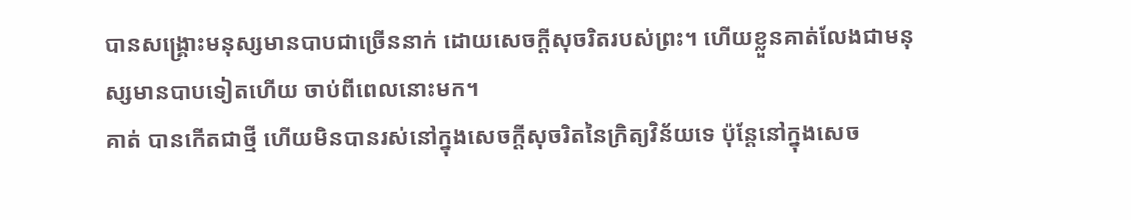បានសង្គ្រោះមនុស្សមានបាបជាច្រើននាក់ ដោយសេចក្តីសុចរិតរបស់ព្រះ។ ហើយខ្លួនគាត់លែងជាមនុស្សមានបាបទៀតហើយ ចាប់ពីពេលនោះមក។
គាត់ បានកើតជាថ្មី ហើយមិនបានរស់នៅក្នុងសេចក្តីសុចរិតនៃក្រិត្យវិន័យទេ ប៉ុន្តែនៅក្នុងសេច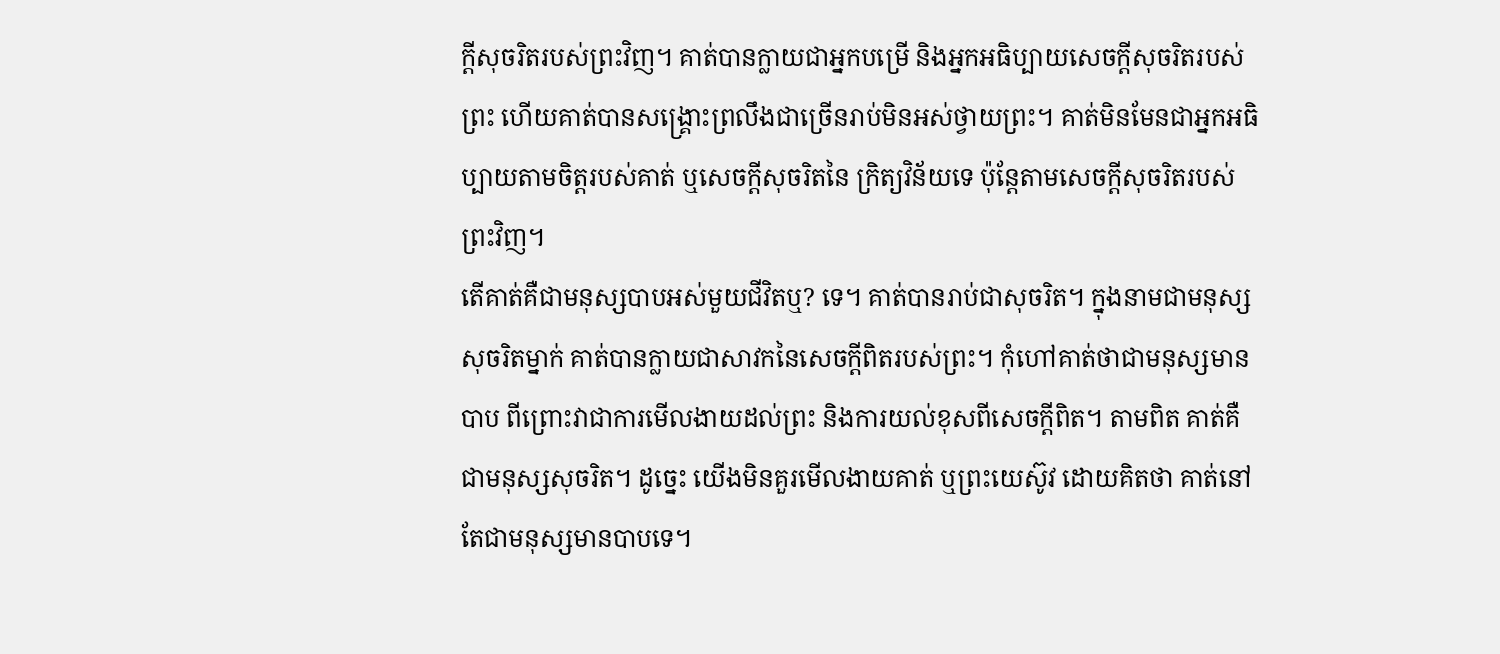ក្តីសុចរិតរបស់ព្រះវិញ។ គាត់បានក្លាយជាអ្នកបម្រើ និងអ្នកអធិប្បាយសេចក្តីសុចរិតរបស់ព្រះ ហើយគាត់បានសង្រ្គោះព្រលឹងជាច្រើនរាប់មិនអស់ថ្វាយព្រះ។ គាត់មិនមែនជាអ្នកអធិប្បាយតាមចិត្តរបស់គាត់ ឬសេចក្តីសុចរិតនៃ ក្រិត្យវិន័យទេ ប៉ុន្តែតាមសេចក្តីសុចរិតរបស់ព្រះវិញ។
តើគាត់គឺជាមនុស្សបាបអស់មួយជីវិតឬ? ទេ។ គាត់បានរាប់ជាសុចរិត។ ក្នុងនាមជាមនុស្សសុចរិតម្នាក់ គាត់បានក្លាយជាសាវកនៃសេចក្តីពិតរបស់ព្រះ។ កុំហៅគាត់ថាជាមនុស្សមានបាប ពីព្រោះវាជាការមើលងាយដល់ព្រះ និងការយល់ខុសពីសេចក្តីពិត។ តាមពិត គាត់គឺជាមនុស្សសុចរិត។ ដូច្នេះ យើងមិនគួរមើលងាយគាត់ ឬព្រះយេស៊ូវ ដោយគិតថា គាត់នៅតែជាមនុស្សមានបាបទេ។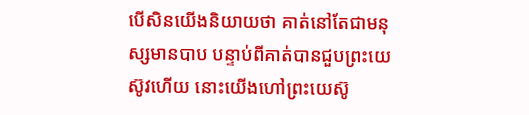បើសិនយើងនិយាយថា គាត់នៅតែជាមនុស្សមានបាប បន្ទាប់ពីគាត់បានជួបព្រះយេស៊ូវហើយ នោះយើងហៅព្រះយេស៊ូ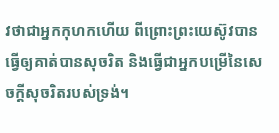វថាជាអ្នកកុហកហើយ ពីព្រោះព្រះយេស៊ូវបានធ្វើឲ្យគាត់បានសុចរិត និងធ្វើជាអ្នកបម្រើនៃសេចក្តីសុចរិតរបស់ទ្រង់។